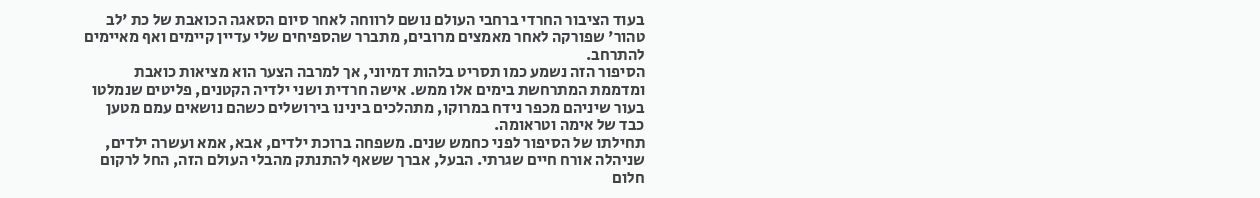בעוד הציבור החרדי ברחבי העולם נושם לרווחה לאחר סיום הסאגה הכואבת של כת 'לב טהור' שפורקה לאחר מאמצים מרובים, מתברר שהספיחים שלי עדיין קיימים ואף מאיימים להתרחב.
הסיפור הזה נשמע כמו תסריט בלהות דמיוני, אך למרבה הצער הוא מציאות כואבת ומדממת המתרחשת בימים אלו ממש. אישה חרדית ושני ילדיה הקטנים, פליטים שנמלטו בעור שיניהם מכפר נידח במרוקו, מתהלכים בינינו בירושלים כשהם נושאים עמם מטען כבד של אימה וטראומה.
תחילתו של הסיפור לפני כחמש שנים. משפחה ברוכת ילדים, אבא, אמא ועשרה ילדים, שניהלה אורח חיים שגרתי. הבעל, אברך ששאף להתנתק מהבלי העולם הזה, החל לרקום חלום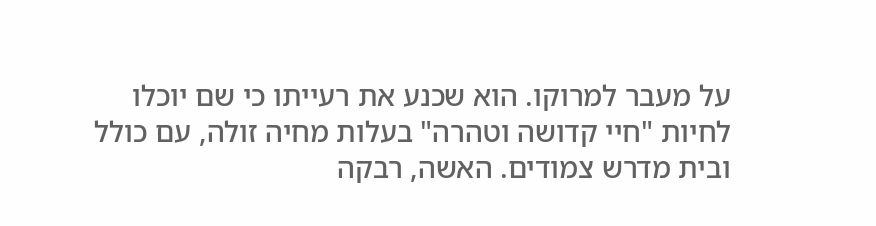על מעבר למרוקו. הוא שכנע את רעייתו כי שם יוכלו לחיות "חיי קדושה וטהרה" בעלות מחיה זולה, עם כולל ובית מדרש צמודים. האשה, רבקה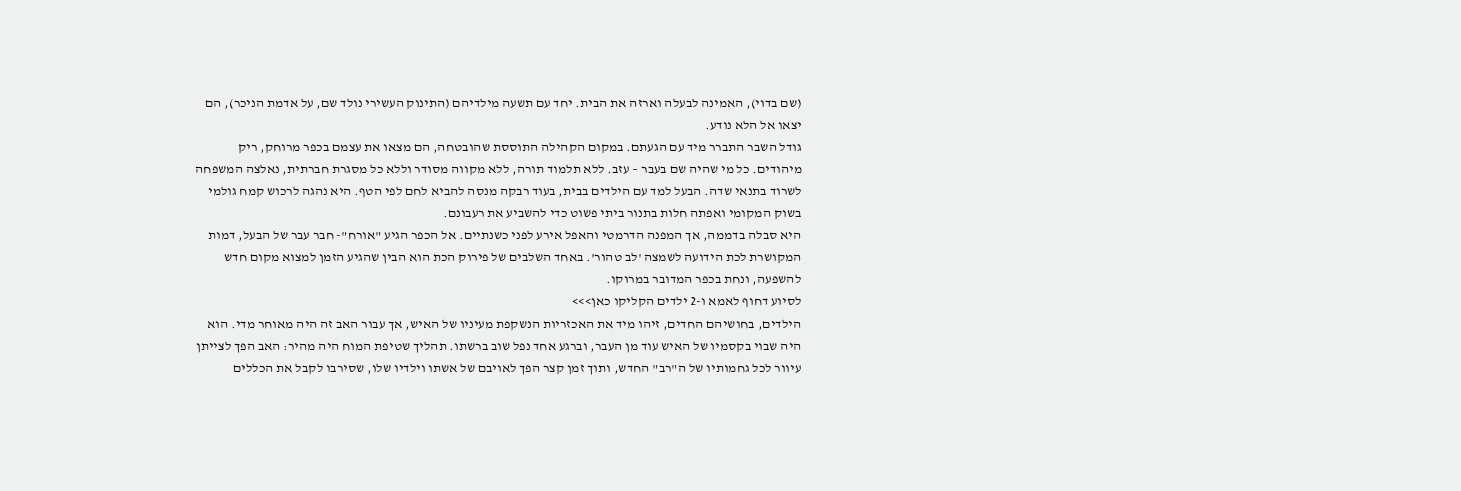(שם בדוי), האמינה לבעלה וארזה את הבית. יחד עם תשעה מילדיהם (התינוק העשירי נולד שם, על אדמת הניכר), הם יצאו אל הלא נודע.
גודל השבר התברר מיד עם הגעתם. במקום הקהילה התוססת שהובטחה, הם מצאו את עצמם בכפר מרוחק, ריק מיהודים. כל מי שהיה שם בעבר – עזב. ללא תלמוד תורה, ללא מקווה מסודר וללא כל מסגרת חברתית, נאלצה המשפחה לשרוד בתנאי שדה. הבעל למד עם הילדים בבית, בעוד רבקה מנסה להביא לחם לפי הטף. היא נהגה לרכוש קמח גולמי בשוק המקומי ואפתה חלות בתנור ביתי פשוט כדי להשביע את רעבונם.
היא סבלה בדממה, אך המפנה הדרמטי והאפל אירע לפני כשנתיים. אל הכפר הגיע "אורח"- חבר עבר של הבעל, דמות המקושרת לכת הידועה לשמצה 'לב טהור'. באחד השלבים של פירוק הכת הוא הבין שהגיע הזמן למצוא מקום חדש להשפעה, ונחת בכפר המדובר במרוקו.
לסיוע דחוף לאמא ו-2 ילדים הקליקו כאן>>>
הילדים, בחושיהם החדים, זיהו מיד את האכזריות הנשקפת מעיניו של האיש, אך עבור האב זה היה מאוחר מדי. הוא היה שבוי בקסמיו של האיש עוד מן העבר, וברגע אחד נפל שוב ברשתו. תהליך שטיפת המוח היה מהיר: האב הפך לצייתן עיוור לכל גחמותיו של ה"רב" החדש, ותוך זמן קצר הפך לאויבם של אשתו וילדיו שלו, שסירבו לקבל את הכללים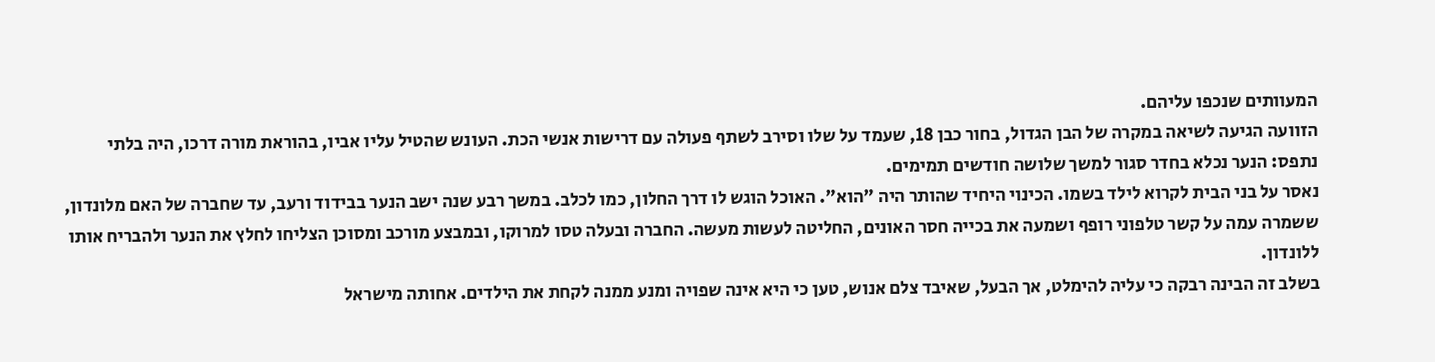המעוותים שנכפו עליהם.
הזוועה הגיעה לשיאה במקרה של הבן הגדול, בחור כבן 18, שעמד על שלו וסירב לשתף פעולה עם דרישות אנשי הכת. העונש שהטיל עליו אביו, בהוראת מורה דרכו, היה בלתי נתפס: הנער נכלא בחדר סגור למשך שלושה חודשים תמימים.
נאסר על בני הבית לקרוא לילד בשמו. הכינוי היחיד שהותר היה "הוא". האוכל הוגש לו דרך החלון, כמו לכלב. במשך רבע שנה ישב הנער בבידוד ורעב, עד שחברה של האם מלונדון, ששמרה עמה על קשר טלפוני רופף ושמעה את בכייה חסר האונים, החליטה לעשות מעשה. החברה ובעלה טסו למרוקו, ובמבצע מורכב ומסוכן הצליחו לחלץ את הנער ולהבריח אותו ללונדון.
בשלב זה הבינה רבקה כי עליה להימלט, אך הבעל, שאיבד צלם אנוש, טען כי היא אינה שפויה ומנע ממנה לקחת את הילדים. אחותה מישראל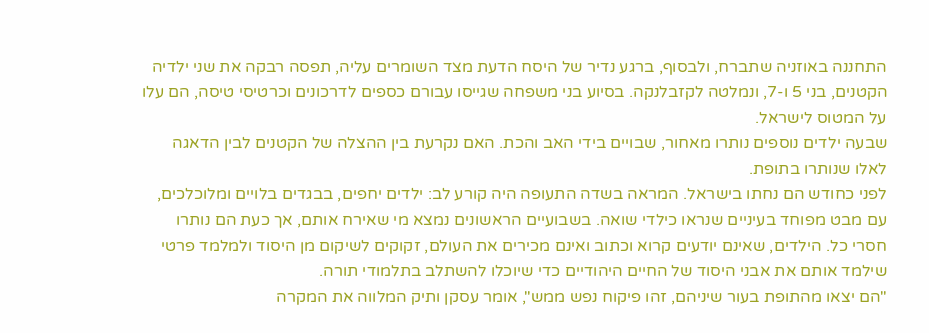התחננה באוזניה שתברח, ולבסוף, ברגע נדיר של היסח הדעת מצד השומרים עליה, תפסה רבקה את שני ילדיה הקטנים, בני 5 ו-7, ונמלטה לקזבלנקה. בסיוע בני משפחה שגייסו עבורם כספים לדרכונים וכרטיסי טיסה, הם עלו על המטוס לישראל.
שבעה ילדים נוספים נותרו מאחור, שבויים בידי האב והכת. האם נקרעת בין ההצלה של הקטנים לבין הדאגה לאלו שנותרו בתופת.
לפני כחודש הם נחתו בישראל. המראה בשדה התעופה היה קורע לב: ילדים יחפים, בבגדים בלויים ומלוכלכים, עם מבט מפוחד בעיניים שנראו כילדי שואה. בשבועיים הראשונים נמצא מי שאירח אותם, אך כעת הם נותרו חסרי כל. הילדים, שאינם יודעים קרוא וכתוב ואינם מכירים את העולם, זקוקים לשיקום מן היסוד ולמלמד פרטי שילמד אותם את אבני היסוד של החיים היהודיים כדי שיוכלו להשתלב בתלמודי תורה.
"הם יצאו מהתופת בעור שיניהם, זהו פיקוח נפש ממש", אומר עסקן ותיק המלווה את המקרה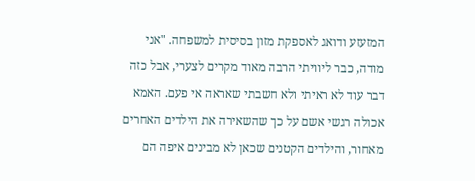המזעזע ודואג לאספקת מזון בסיסית למשפחה. "אני מודה, כבר ליוויתי הרבה מאוד מקרים לצערי, אבל כזה דבר עוד לא ראיתי ולא חשבתי שאראה אי פעם. האמא אכולה רגשי אשם על כך שהשאירה את הילדים האחרים מאחור, והילדים הקטנים שכאן לא מבינים איפה הם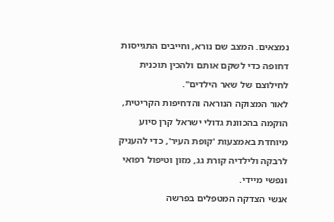נמצאים. המצב שם נורא, וחייבים התגייסות דחופה כדי לשקם אותם ולהכין תוכנית לחילוצם של שאר הילדים".
לאור המצוקה הנוראה והדחיפות הקריטית, הוקמה בהכוונת גדולי ישראל קרן סיוע מיוחדת באמצעות 'קופת העיר', כדי להעניק לרבקה ולילדיה קורת גג, מזון וטיפול רפואי ונפשי מיידי.
אנשי הצדקה המטפלים בפרשה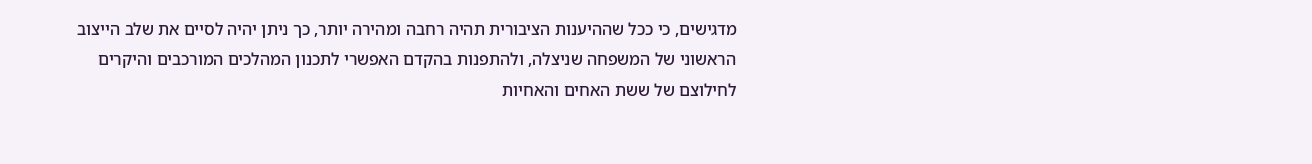מדגישים, כי ככל שההיענות הציבורית תהיה רחבה ומהירה יותר, כך ניתן יהיה לסיים את שלב הייצוב הראשוני של המשפחה שניצלה, ולהתפנות בהקדם האפשרי לתכנון המהלכים המורכבים והיקרים לחילוצם של ששת האחים והאחיות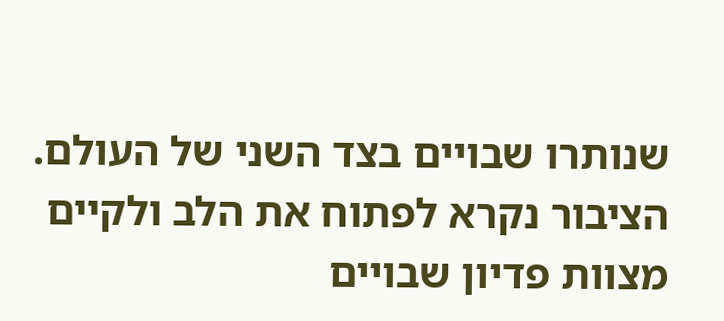שנותרו שבויים בצד השני של העולם. הציבור נקרא לפתוח את הלב ולקיים מצוות פדיון שבויים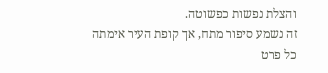והצלת נפשות כפשוטה.
זה נשמע סיפור מתח, אך קופת העיר אימתה כל פרט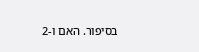בסיפור. האם ו-2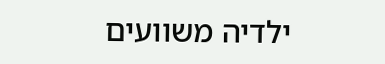ילדיה משוועים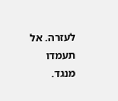לעזרה. אל תעמדו מנגד.